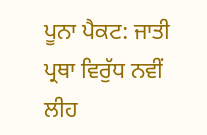ਪੂਨਾ ਪੈਕਟ: ਜਾਤੀ ਪ੍ਰਥਾ ਵਿਰੁੱਧ ਨਵੀਂ ਲੀਹ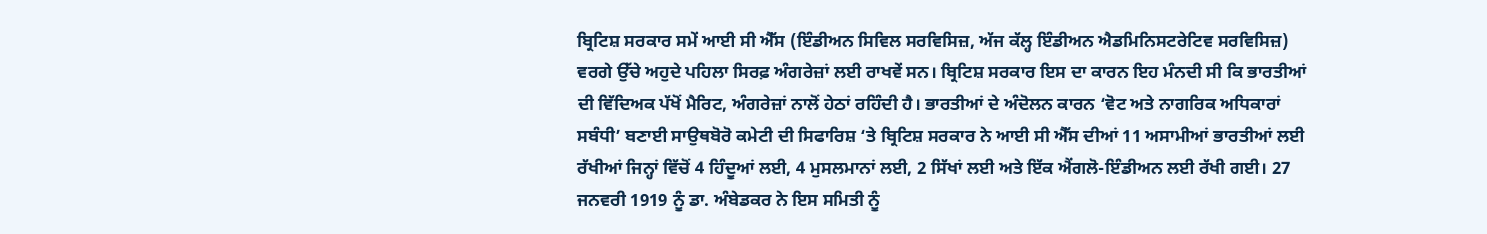ਬ੍ਰਿਟਿਸ਼ ਸਰਕਾਰ ਸਮੇਂ ਆਈ ਸੀ ਐੱਸ (ਇੰਡੀਅਨ ਸਿਵਿਲ ਸਰਵਿਸਿਜ਼, ਅੱਜ ਕੱਲ੍ਹ ਇੰਡੀਅਨ ਐਡਮਿਨਿਸਟਰੇਟਿਵ ਸਰਵਿਸਿਜ਼) ਵਰਗੇ ਉੱਚੇ ਅਹੁਦੇ ਪਹਿਲਾ ਸਿਰਫ਼ ਅੰਗਰੇਜ਼ਾਂ ਲਈ ਰਾਖਵੇਂ ਸਨ। ਬ੍ਰਿਟਿਸ਼ ਸਰਕਾਰ ਇਸ ਦਾ ਕਾਰਨ ਇਹ ਮੰਨਦੀ ਸੀ ਕਿ ਭਾਰਤੀਆਂ ਦੀ ਵਿੱਦਿਅਕ ਪੱਖੋਂ ਮੈਰਿਟ, ਅੰਗਰੇਜ਼ਾਂ ਨਾਲੋਂ ਹੇਠਾਂ ਰਹਿੰਦੀ ਹੈ। ਭਾਰਤੀਆਂ ਦੇ ਅੰਦੋਲਨ ਕਾਰਨ ‘ਵੋਟ ਅਤੇ ਨਾਗਰਿਕ ਅਧਿਕਾਰਾਂ ਸਬੰਧੀ’ ਬਣਾਈ ਸਾਉਥਬੋਰੋ ਕਮੇਟੀ ਦੀ ਸਿਫਾਰਿਸ਼ ‘ਤੇ ਬ੍ਰਿਟਿਸ਼ ਸਰਕਾਰ ਨੇ ਆਈ ਸੀ ਐੱਸ ਦੀਆਂ 11 ਅਸਾਮੀਆਂ ਭਾਰਤੀਆਂ ਲਈ ਰੱਖੀਆਂ ਜਿਨ੍ਹਾਂ ਵਿੱਚੋਂ 4 ਹਿੰਦੂਆਂ ਲਈ, 4 ਮੁਸਲਮਾਨਾਂ ਲਈ, 2 ਸਿੱਖਾਂ ਲਈ ਅਤੇ ਇੱਕ ਐਂਗਲੋ-ਇੰਡੀਅਨ ਲਈ ਰੱਖੀ ਗਈ। 27 ਜਨਵਰੀ 1919 ਨੂੰ ਡਾ. ਅੰਬੇਡਕਰ ਨੇ ਇਸ ਸਮਿਤੀ ਨੂੰ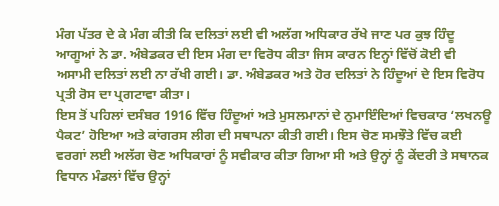ਮੰਗ ਪੱਤਰ ਦੇ ਕੇ ਮੰਗ ਕੀਤੀ ਕਿ ਦਲਿਤਾਂ ਲਈ ਵੀ ਅਲੱਗ ਅਧਿਕਾਰ ਰੱਖੇ ਜਾਣ ਪਰ ਕੁਝ ਹਿੰਦੂ ਆਗੂਆਂ ਨੇ ਡਾ. ਅੰਬੇਡਕਰ ਦੀ ਇਸ ਮੰਗ ਦਾ ਵਿਰੋਧ ਕੀਤਾ ਜਿਸ ਕਾਰਨ ਇਨ੍ਹਾਂ ਵਿੱਚੋਂ ਕੋਈ ਵੀ ਅਸਾਮੀ ਦਲਿਤਾਂ ਲਈ ਨਾ ਰੱਖੀ ਗਈ। ਡਾ. ਅੰਬੇਡਕਰ ਅਤੇ ਹੋਰ ਦਲਿਤਾਂ ਨੇ ਹਿੰਦੂਆਂ ਦੇ ਇਸ ਵਿਰੋਧ ਪ੍ਰਤੀ ਰੋਸ ਦਾ ਪ੍ਰਗਟਾਵਾ ਕੀਤਾ।
ਇਸ ਤੋਂ ਪਹਿਲਾਂ ਦਸੰਬਰ 1916 ਵਿੱਚ ਹਿੰਦੂਆਂ ਅਤੇ ਮੁਸਲਮਾਨਾਂ ਦੇ ਨੁਮਾਇੰਦਿਆਂ ਵਿਚਕਾਰ ‘ਲਖਨਊ ਪੈਕਟ’ ਹੋਇਆ ਅਤੇ ਕਾਂਗਰਸ ਲੀਗ ਦੀ ਸਥਾਪਨਾ ਕੀਤੀ ਗਈ। ਇਸ ਚੋਣ ਸਮਝੌਤੇ ਵਿੱਚ ਕਈ ਵਰਗਾਂ ਲਈ ਅਲੱਗ ਚੋਣ ਅਧਿਕਾਰਾਂ ਨੂੰ ਸਵੀਕਾਰ ਕੀਤਾ ਗਿਆ ਸੀ ਅਤੇ ਉਨ੍ਹਾਂ ਨੂੰ ਕੇਂਦਰੀ ਤੇ ਸਥਾਨਕ ਵਿਧਾਨ ਮੰਡਲਾਂ ਵਿੱਚ ਉਨ੍ਹਾਂ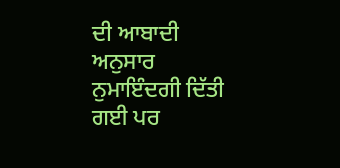ਦੀ ਆਬਾਦੀ ਅਨੁਸਾਰ ਨੁਮਾਇੰਦਗੀ ਦਿੱਤੀ ਗਈ ਪਰ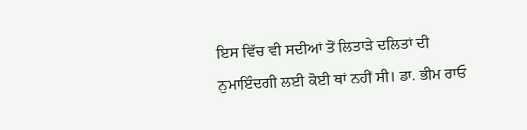ਇਸ ਵਿੱਚ ਵੀ ਸਦੀਆਂ ਤੋਂ ਲਿਤਾੜੇ ਦਲਿਤਾਂ ਦੀ ਨੁਮਾਇੰਦਗੀ ਲਈ ਕੋਈ ਥਾਂ ਨਹੀਂ ਸੀ। ਡਾ. ਭੀਮ ਰਾਓ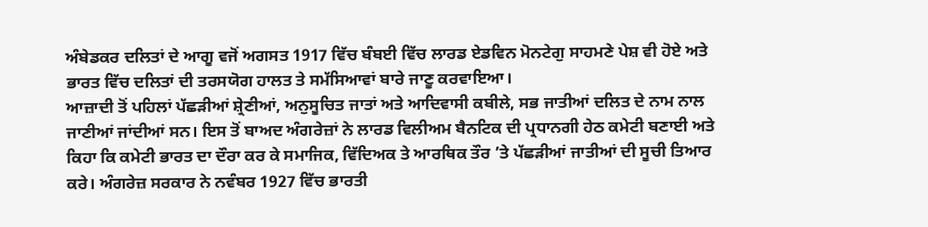ਅੰਬੇਡਕਰ ਦਲਿਤਾਂ ਦੇ ਆਗੂ ਵਜੋਂ ਅਗਸਤ 1917 ਵਿੱਚ ਬੰਬਈ ਵਿੱਚ ਲਾਰਡ ਏਡਵਿਨ ਮੋਨਟੇਗੁ ਸਾਹਮਣੇ ਪੇਸ਼ ਵੀ ਹੋਏ ਅਤੇ ਭਾਰਤ ਵਿੱਚ ਦਲਿਤਾਂ ਦੀ ਤਰਸਯੋਗ ਹਾਲਤ ਤੇ ਸਮੱਸਿਆਵਾਂ ਬਾਰੇ ਜਾਣੂ ਕਰਵਾਇਆ।
ਆਜ਼ਾਦੀ ਤੋਂ ਪਹਿਲਾਂ ਪੱਛੜੀਆਂ ਸ਼੍ਰੇਣੀਆਂ, ਅਨੁਸੂਚਿਤ ਜਾਤਾਂ ਅਤੇ ਆਦਿਵਾਸੀ ਕਬੀਲੇ, ਸਭ ਜਾਤੀਆਂ ਦਲਿਤ ਦੇ ਨਾਮ ਨਾਲ ਜਾਣੀਆਂ ਜਾਂਦੀਆਂ ਸਨ। ਇਸ ਤੋਂ ਬਾਅਦ ਅੰਗਰੇਜ਼ਾਂ ਨੇ ਲਾਰਡ ਵਿਲੀਅਮ ਬੈਨਟਿਕ ਦੀ ਪ੍ਰਧਾਨਗੀ ਹੇਠ ਕਮੇਟੀ ਬਣਾਈ ਅਤੇ ਕਿਹਾ ਕਿ ਕਮੇਟੀ ਭਾਰਤ ਦਾ ਦੌਰਾ ਕਰ ਕੇ ਸਮਾਜਿਕ, ਵਿੱਦਿਅਕ ਤੇ ਆਰਥਿਕ ਤੌਰ ’ਤੇ ਪੱਛੜੀਆਂ ਜਾਤੀਆਂ ਦੀ ਸੂਚੀ ਤਿਆਰ ਕਰੇ। ਅੰਗਰੇਜ਼ ਸਰਕਾਰ ਨੇ ਨਵੰਬਰ 1927 ਵਿੱਚ ਭਾਰਤੀ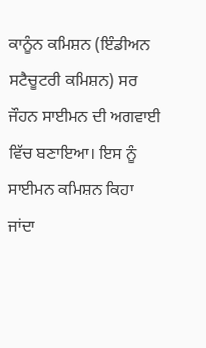ਕਾਨੂੰਨ ਕਮਿਸ਼ਨ (ਇੰਡੀਅਨ ਸਟੈਚੂਟਰੀ ਕਮਿਸ਼ਨ) ਸਰ ਜੌਹਨ ਸਾਈਮਨ ਦੀ ਅਗਵਾਈ ਵਿੱਚ ਬਣਾਇਆ। ਇਸ ਨੂੰ ਸਾਈਮਨ ਕਮਿਸ਼ਨ ਕਿਹਾ ਜਾਂਦਾ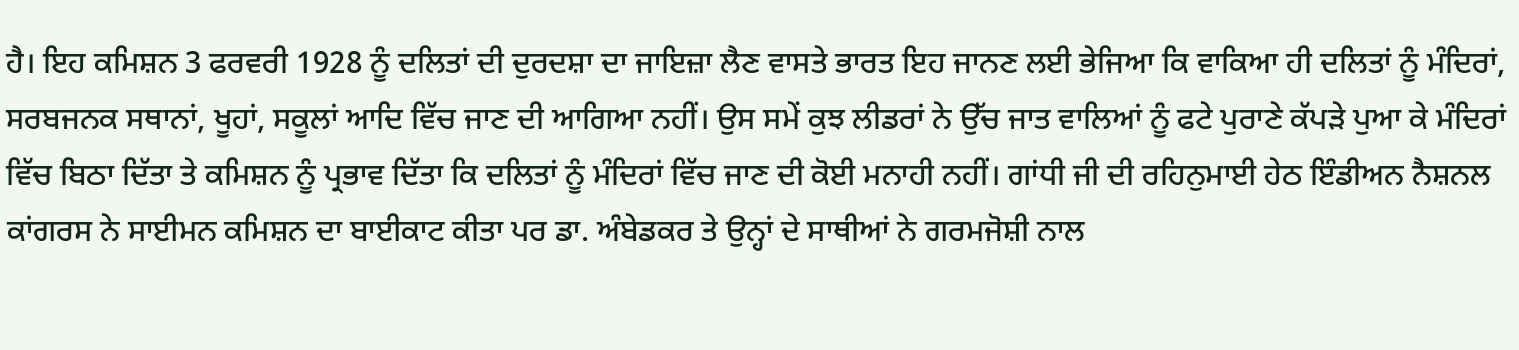ਹੈ। ਇਹ ਕਮਿਸ਼ਨ 3 ਫਰਵਰੀ 1928 ਨੂੰ ਦਲਿਤਾਂ ਦੀ ਦੁਰਦਸ਼ਾ ਦਾ ਜਾਇਜ਼ਾ ਲੈਣ ਵਾਸਤੇ ਭਾਰਤ ਇਹ ਜਾਨਣ ਲਈ ਭੇਜਿਆ ਕਿ ਵਾਕਿਆ ਹੀ ਦਲਿਤਾਂ ਨੂੰ ਮੰਦਿਰਾਂ, ਸਰਬਜਨਕ ਸਥਾਨਾਂ, ਖੂਹਾਂ, ਸਕੂਲਾਂ ਆਦਿ ਵਿੱਚ ਜਾਣ ਦੀ ਆਗਿਆ ਨਹੀਂ। ਉਸ ਸਮੇਂ ਕੁਝ ਲੀਡਰਾਂ ਨੇ ਉੱਚ ਜਾਤ ਵਾਲਿਆਂ ਨੂੰ ਫਟੇ ਪੁਰਾਣੇ ਕੱਪੜੇ ਪੁਆ ਕੇ ਮੰਦਿਰਾਂ ਵਿੱਚ ਬਿਠਾ ਦਿੱਤਾ ਤੇ ਕਮਿਸ਼ਨ ਨੂੰ ਪ੍ਰਭਾਵ ਦਿੱਤਾ ਕਿ ਦਲਿਤਾਂ ਨੂੰ ਮੰਦਿਰਾਂ ਵਿੱਚ ਜਾਣ ਦੀ ਕੋਈ ਮਨਾਹੀ ਨਹੀਂ। ਗਾਂਧੀ ਜੀ ਦੀ ਰਹਿਨੁਮਾਈ ਹੇਠ ਇੰਡੀਅਨ ਨੈਸ਼ਨਲ ਕਾਂਗਰਸ ਨੇ ਸਾਈਮਨ ਕਮਿਸ਼ਨ ਦਾ ਬਾਈਕਾਟ ਕੀਤਾ ਪਰ ਡਾ. ਅੰਬੇਡਕਰ ਤੇ ਉਨ੍ਹਾਂ ਦੇ ਸਾਥੀਆਂ ਨੇ ਗਰਮਜੋਸ਼ੀ ਨਾਲ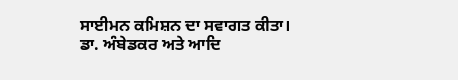ਸਾਈਮਨ ਕਮਿਸ਼ਨ ਦਾ ਸਵਾਗਤ ਕੀਤਾ। ਡਾ. ਅੰਬੇਡਕਰ ਅਤੇ ਆਦਿ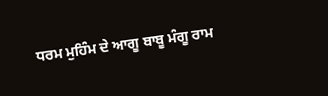ਧਰਮ ਮੁਹਿੰਮ ਦੇ ਆਗੂ ਬਾਬੂ ਮੰਗੂ ਰਾਮ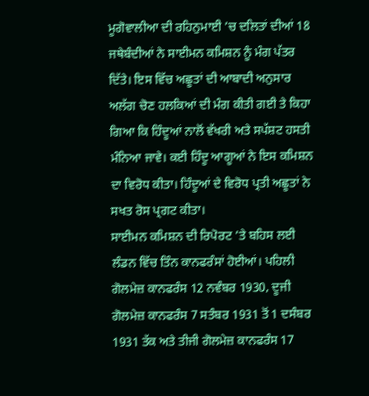ਮੂਗੋਵਾਲੀਆ ਦੀ ਰਹਿਨੁਮਾਈ ’ਚ ਦਲਿਤਾਂ ਦੀਆਂ 18 ਜਥੇਬੰਦੀਆਂ ਨੇ ਸਾਈਮਨ ਕਮਿਸ਼ਨ ਨੂੰ ਮੰਗ ਪੱਤਰ ਦਿੱਤੇ। ਇਸ ਵਿੱਚ ਅਛੂਤਾਂ ਦੀ ਆਬਾਦੀ ਅਨੁਸਾਰ ਅਲੱਗ ਚੋਣ ਹਲਕਿਆਂ ਦੀ ਮੰਗ ਕੀਤੀ ਗਈ ਤੇ ਕਿਹਾ ਗਿਆ ਕਿ ਹਿੰਦੂਆਂ ਨਾਲੋਂ ਵੱਖਰੀ ਅਤੇ ਸਪੱਸ਼ਟ ਹਸਤੀ ਮੰਨਿਆ ਜਾਵੇ। ਕਈ ਹਿੰਦੂ ਆਗੂਆਂ ਨੇ ਇਸ ਕਮਿਸ਼ਨ ਦਾ ਵਿਰੋਧ ਕੀਤਾ। ਹਿੰਦੂਆਂ ਦੇ ਵਿਰੋਧ ਪ੍ਰਤੀ ਅਛੂਤਾਂ ਨੇ ਸਖਤ ਰੋਸ ਪ੍ਰਗਟ ਕੀਤਾ।
ਸਾਈਮਨ ਕਮਿਸ਼ਨ ਦੀ ਰਿਪੋਰਟ ’ਤੇ ਬਹਿਸ ਲਈ ਲੰਡਨ ਵਿੱਚ ਤਿੰਨ ਕਾਨਫਰੰਸਾਂ ਹੋਈਆਂ। ਪਹਿਲੀ ਗੋਲਮੇਜ਼ ਕਾਨਫਰੰਸ 12 ਨਵੰਬਰ 1930, ਦੂਜੀ ਗੋਲਮੇਜ਼ ਕਾਨਫਰੰਸ 7 ਸਤੰਬਰ 1931 ਤੋਂ 1 ਦਸੰਬਰ 1931 ਤੱਕ ਅਤੇ ਤੀਜੀ ਗੋਲਮੇਜ਼ ਕਾਨਫਰੰਸ 17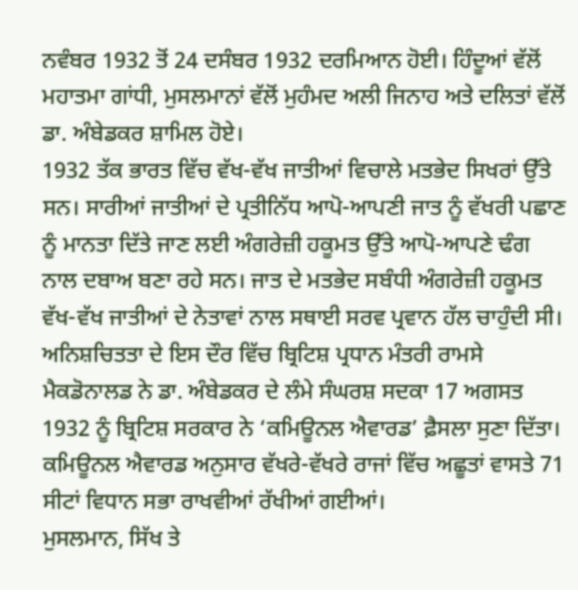ਨਵੰਬਰ 1932 ਤੋਂ 24 ਦਸੰਬਰ 1932 ਦਰਮਿਆਨ ਹੋਈ। ਹਿੰਦੂਆਂ ਵੱਲੋਂ ਮਹਾਤਮਾ ਗਾਂਧੀ, ਮੁਸਲਮਾਨਾਂ ਵੱਲੋਂ ਮੁਹੰਮਦ ਅਲੀ ਜਿਨਾਹ ਅਤੇ ਦਲਿਤਾਂ ਵੱਲੋਂ ਡਾ. ਅੰਬੇਡਕਰ ਸ਼ਾਮਿਲ ਹੋਏ।
1932 ਤੱਕ ਭਾਰਤ ਵਿੱਚ ਵੱਖ-ਵੱਖ ਜਾਤੀਆਂ ਵਿਚਾਲੇ ਮਤਭੇਦ ਸਿਖਰਾਂ ਉੱਤੇ ਸਨ। ਸਾਰੀਆਂ ਜਾਤੀਆਂ ਦੇ ਪ੍ਰਤੀਨਿੱਧ ਆਪੋ-ਆਪਣੀ ਜਾਤ ਨੂੰ ਵੱਖਰੀ ਪਛਾਣ ਨੂੰ ਮਾਨਤਾ ਦਿੱਤੇ ਜਾਣ ਲਈ ਅੰਗਰੇਜ਼ੀ ਹਕੂਮਤ ਉੱਤੇ ਆਪੋ-ਆਪਣੇ ਢੰਗ ਨਾਲ ਦਬਾਅ ਬਣਾ ਰਹੇ ਸਨ। ਜਾਤ ਦੇ ਮਤਭੇਦ ਸਬੰਧੀ ਅੰਗਰੇਜ਼ੀ ਹਕੂਮਤ ਵੱਖ-ਵੱਖ ਜਾਤੀਆਂ ਦੇ ਨੇਤਾਵਾਂ ਨਾਲ ਸਥਾਈ ਸਰਵ ਪ੍ਰਵਾਨ ਹੱਲ ਚਾਹੁੰਦੀ ਸੀ। ਅਨਿਸ਼ਚਿਤਤਾ ਦੇ ਇਸ ਦੌਰ ਵਿੱਚ ਬ੍ਰਿਟਿਸ਼ ਪ੍ਰਧਾਨ ਮੰਤਰੀ ਰਾਮਸੇ ਮੈਕਡੋਨਾਲਡ ਨੇ ਡਾ. ਅੰਬੇਡਕਰ ਦੇ ਲੰਮੇ ਸੰਘਰਸ਼ ਸਦਕਾ 17 ਅਗਸਤ 1932 ਨੂੰ ਬ੍ਰਿਟਿਸ਼ ਸਰਕਾਰ ਨੇ ‘ਕਮਿਊਨਲ ਐਵਾਰਡ’ ਫ਼ੈਸਲਾ ਸੁਣਾ ਦਿੱਤਾ। ਕਮਿਊਨਲ ਐਵਾਰਡ ਅਨੁਸਾਰ ਵੱਖਰੇ-ਵੱਖਰੇ ਰਾਜਾਂ ਵਿੱਚ ਅਛੂਤਾਂ ਵਾਸਤੇ 71 ਸੀਟਾਂ ਵਿਧਾਨ ਸਭਾ ਰਾਖਵੀਆਂ ਰੱਖੀਆਂ ਗਈਆਂ।
ਮੁਸਲਮਾਨ, ਸਿੱਖ ਤੇ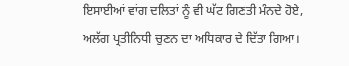ਇਸਾਈਆਂ ਵਾਂਗ ਦਲਿਤਾਂ ਨੂੰ ਵੀ ਘੱਟ ਗਿਣਤੀ ਮੰਨਦੇ ਹੋਏ, ਅਲੱਗ ਪ੍ਰਤੀਨਿਧੀ ਚੁਣਨ ਦਾ ਅਧਿਕਾਰ ਦੇ ਦਿੱਤਾ ਗਿਆ।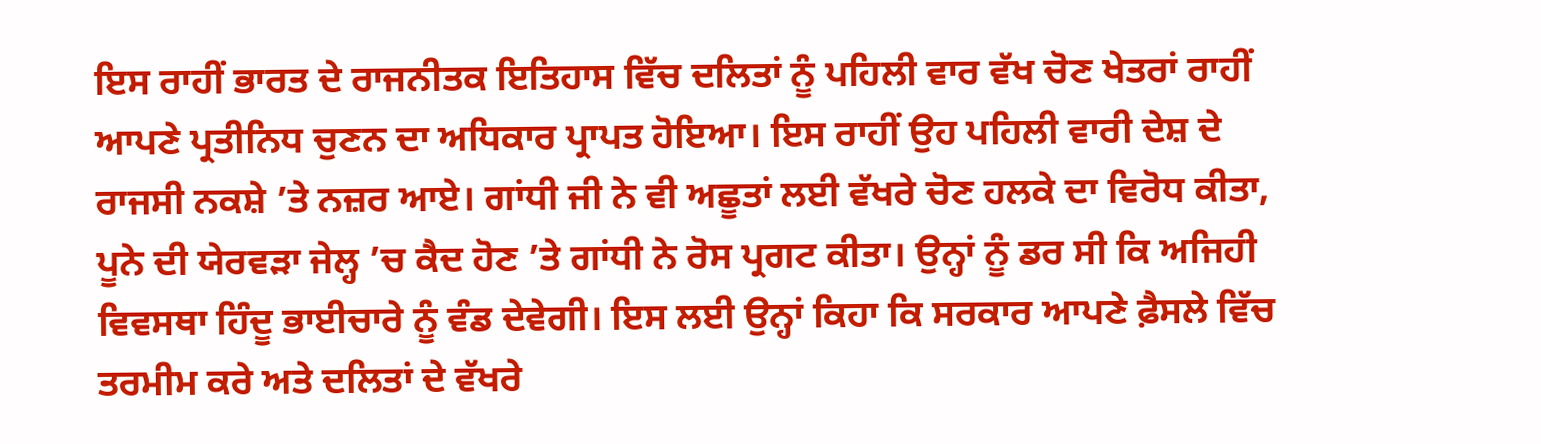ਇਸ ਰਾਹੀਂ ਭਾਰਤ ਦੇ ਰਾਜਨੀਤਕ ਇਤਿਹਾਸ ਵਿੱਚ ਦਲਿਤਾਂ ਨੂੰ ਪਹਿਲੀ ਵਾਰ ਵੱਖ ਚੋਣ ਖੇਤਰਾਂ ਰਾਹੀਂ ਆਪਣੇ ਪ੍ਰਤੀਨਿਧ ਚੁਣਨ ਦਾ ਅਧਿਕਾਰ ਪ੍ਰਾਪਤ ਹੋਇਆ। ਇਸ ਰਾਹੀਂ ਉਹ ਪਹਿਲੀ ਵਾਰੀ ਦੇਸ਼ ਦੇ ਰਾਜਸੀ ਨਕਸ਼ੇ ’ਤੇ ਨਜ਼ਰ ਆਏ। ਗਾਂਧੀ ਜੀ ਨੇ ਵੀ ਅਛੂਤਾਂ ਲਈ ਵੱਖਰੇ ਚੋਣ ਹਲਕੇ ਦਾ ਵਿਰੋਧ ਕੀਤਾ, ਪੂਨੇ ਦੀ ਯੇਰਵੜਾ ਜੇਲ੍ਹ ’ਚ ਕੈਦ ਹੋਣ ’ਤੇ ਗਾਂਧੀ ਨੇ ਰੋਸ ਪ੍ਰਗਟ ਕੀਤਾ। ਉਨ੍ਹਾਂ ਨੂੰ ਡਰ ਸੀ ਕਿ ਅਜਿਹੀ ਵਿਵਸਥਾ ਹਿੰਦੂ ਭਾਈਚਾਰੇ ਨੂੰ ਵੰਡ ਦੇਵੇਗੀ। ਇਸ ਲਈ ਉਨ੍ਹਾਂ ਕਿਹਾ ਕਿ ਸਰਕਾਰ ਆਪਣੇ ਫ਼ੈਸਲੇ ਵਿੱਚ ਤਰਮੀਮ ਕਰੇ ਅਤੇ ਦਲਿਤਾਂ ਦੇ ਵੱਖਰੇ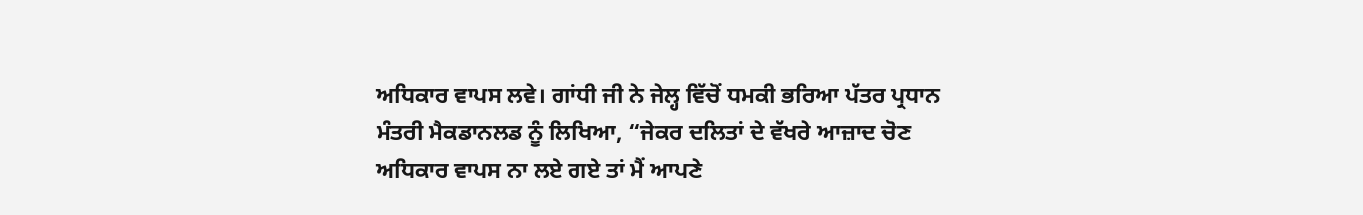ਅਧਿਕਾਰ ਵਾਪਸ ਲਵੇ। ਗਾਂਧੀ ਜੀ ਨੇ ਜੇਲ੍ਹ ਵਿੱਚੋਂ ਧਮਕੀ ਭਰਿਆ ਪੱਤਰ ਪ੍ਰਧਾਨ ਮੰਤਰੀ ਮੈਕਡਾਨਲਡ ਨੂੰ ਲਿਖਿਆ, “ਜੇਕਰ ਦਲਿਤਾਂ ਦੇ ਵੱਖਰੇ ਆਜ਼ਾਦ ਚੋਣ ਅਧਿਕਾਰ ਵਾਪਸ ਨਾ ਲਏ ਗਏ ਤਾਂ ਮੈਂ ਆਪਣੇ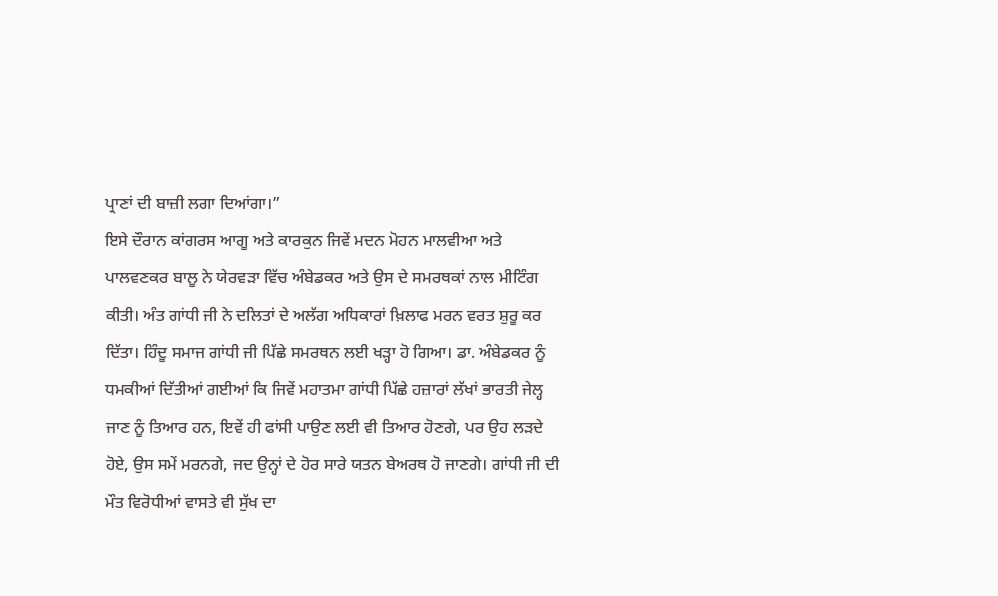ਪ੍ਰਾਣਾਂ ਦੀ ਬਾਜ਼ੀ ਲਗਾ ਦਿਆਂਗਾ।”
ਇਸੇ ਦੌਰਾਨ ਕਾਂਗਰਸ ਆਗੂ ਅਤੇ ਕਾਰਕੁਨ ਜਿਵੇਂ ਮਦਨ ਮੋਹਨ ਮਾਲਵੀਆ ਅਤੇ ਪਾਲਵਣਕਰ ਬਾਲੂ ਨੇ ਯੇਰਵੜਾ ਵਿੱਚ ਅੰਬੇਡਕਰ ਅਤੇ ਉਸ ਦੇ ਸਮਰਥਕਾਂ ਨਾਲ ਮੀਟਿੰਗ ਕੀਤੀ। ਅੰਤ ਗਾਂਧੀ ਜੀ ਨੇ ਦਲਿਤਾਂ ਦੇ ਅਲੱਗ ਅਧਿਕਾਰਾਂ ਖ਼ਿਲਾਫ ਮਰਨ ਵਰਤ ਸ਼ੁਰੂ ਕਰ ਦਿੱਤਾ। ਹਿੰਦੂ ਸਮਾਜ ਗਾਂਧੀ ਜੀ ਪਿੱਛੇ ਸਮਰਥਨ ਲਈ ਖੜ੍ਹਾ ਹੋ ਗਿਆ। ਡਾ. ਅੰਬੇਡਕਰ ਨੂੰ ਧਮਕੀਆਂ ਦਿੱਤੀਆਂ ਗਈਆਂ ਕਿ ਜਿਵੇਂ ਮਹਾਤਮਾ ਗਾਂਧੀ ਪਿੱਛੇ ਹਜ਼ਾਰਾਂ ਲੱਖਾਂ ਭਾਰਤੀ ਜੇਲ੍ਹ ਜਾਣ ਨੂੰ ਤਿਆਰ ਹਨ, ਇਵੇਂ ਹੀ ਫਾਂਸੀ ਪਾਉਣ ਲਈ ਵੀ ਤਿਆਰ ਹੋਣਗੇ, ਪਰ ਉਹ ਲੜਦੇ ਹੋਏ, ਉਸ ਸਮੇਂ ਮਰਨਗੇ, ਜਦ ਉਨ੍ਹਾਂ ਦੇ ਹੋਰ ਸਾਰੇ ਯਤਨ ਬੇਅਰਥ ਹੋ ਜਾਣਗੇ। ਗਾਂਧੀ ਜੀ ਦੀ ਮੌਤ ਵਿਰੋਧੀਆਂ ਵਾਸਤੇ ਵੀ ਸੁੱਖ ਦਾ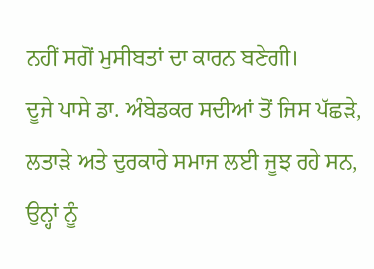ਨਹੀਂ ਸਗੋਂ ਮੁਸੀਬਤਾਂ ਦਾ ਕਾਰਨ ਬਣੇਗੀ।
ਦੂਜੇ ਪਾਸੇ ਡਾ. ਅੰਬੇਡਕਰ ਸਦੀਆਂ ਤੋਂ ਜਿਸ ਪੱਛੜੇ, ਲਤਾੜੇ ਅਤੇ ਦੁਰਕਾਰੇ ਸਮਾਜ ਲਈ ਜੂਝ ਰਹੇ ਸਨ, ਉਨ੍ਹਾਂ ਨੂੰ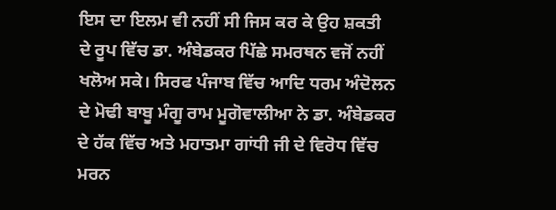ਇਸ ਦਾ ਇਲਮ ਵੀ ਨਹੀਂ ਸੀ ਜਿਸ ਕਰ ਕੇ ਉਹ ਸ਼ਕਤੀ ਦੇ ਰੂਪ ਵਿੱਚ ਡਾ. ਅੰਬੇਡਕਰ ਪਿੱਛੇ ਸਮਰਥਨ ਵਜੋਂ ਨਹੀਂ ਖਲੋਅ ਸਕੇ। ਸਿਰਫ ਪੰਜਾਬ ਵਿੱਚ ਆਦਿ ਧਰਮ ਅੰਦੋਲਨ ਦੇ ਮੋਢੀ ਬਾਬੂ ਮੰਗੂ ਰਾਮ ਮੂਗੋਵਾਲੀਆ ਨੇ ਡਾ. ਅੰਬੇਡਕਰ ਦੇ ਹੱਕ ਵਿੱਚ ਅਤੇ ਮਹਾਤਮਾ ਗਾਂਧੀ ਜੀ ਦੇ ਵਿਰੋਧ ਵਿੱਚ ਮਰਨ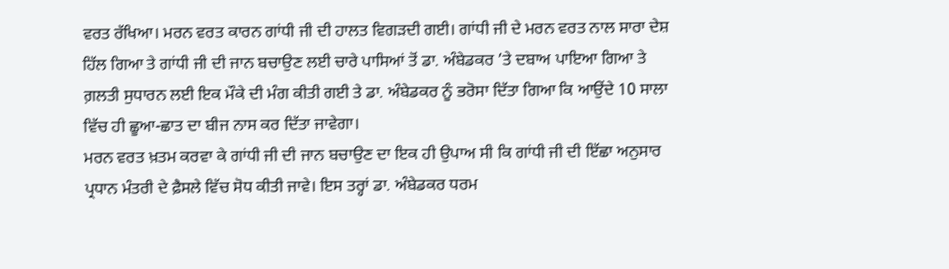ਵਰਤ ਰੱਖਿਆ। ਮਰਨ ਵਰਤ ਕਾਰਨ ਗਾਂਧੀ ਜੀ ਦੀ ਹਾਲਤ ਵਿਗੜਦੀ ਗਈ। ਗਾਂਧੀ ਜੀ ਦੇ ਮਰਨ ਵਰਤ ਨਾਲ ਸਾਰਾ ਦੇਸ਼ ਹਿੱਲ ਗਿਆ ਤੇ ਗਾਂਧੀ ਜੀ ਦੀ ਜਾਨ ਬਚਾਉਣ ਲਈ ਚਾਰੇ ਪਾਸਿਆਂ ਤੋਂ ਡਾ. ਅੰਬੇਡਕਰ ’ਤੇ ਦਬਾਅ ਪਾਇਆ ਗਿਆ ਤੇ ਗ਼ਲਤੀ ਸੁਧਾਰਨ ਲਈ ਇਕ ਮੌਕੇ ਦੀ ਮੰਗ ਕੀਤੀ ਗਈ ਤੇ ਡਾ. ਅੰਬੇਡਕਰ ਨੂੰ ਭਰੋਸਾ ਦਿੱਤਾ ਗਿਆ ਕਿ ਆਉਂਦੇ 10 ਸਾਲਾ ਵਿੱਚ ਹੀ ਛੂਆ-ਛਾਤ ਦਾ ਬੀਜ ਨਾਸ ਕਰ ਦਿੱਤਾ ਜਾਵੇਗਾ।
ਮਰਨ ਵਰਤ ਖ਼ਤਮ ਕਰਵਾ ਕੇ ਗਾਂਧੀ ਜੀ ਦੀ ਜਾਨ ਬਚਾਉਣ ਦਾ ਇਕ ਹੀ ਉਪਾਅ ਸੀ ਕਿ ਗਾਂਧੀ ਜੀ ਦੀ ਇੱਛਾ ਅਨੁਸਾਰ ਪ੍ਰਧਾਨ ਮੰਤਰੀ ਦੇ ਫ਼ੈਸਲੇ ਵਿੱਚ ਸੋਧ ਕੀਤੀ ਜਾਵੇ। ਇਸ ਤਰ੍ਹਾਂ ਡਾ. ਅੰਬੇਡਕਰ ਧਰਮ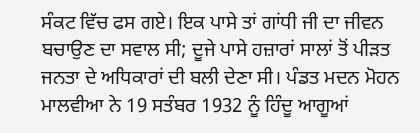ਸੰਕਟ ਵਿੱਚ ਫਸ ਗਏ। ਇਕ ਪਾਸੇ ਤਾਂ ਗਾਂਧੀ ਜੀ ਦਾ ਜੀਵਨ ਬਚਾਉਣ ਦਾ ਸਵਾਲ ਸੀ; ਦੂਜੇ ਪਾਸੇ ਹਜ਼ਾਰਾਂ ਸਾਲਾਂ ਤੋਂ ਪੀੜਤ ਜਨਤਾ ਦੇ ਅਧਿਕਾਰਾਂ ਦੀ ਬਲੀ ਦੇਣਾ ਸੀ। ਪੰਡਤ ਮਦਨ ਮੋਹਨ ਮਾਲਵੀਆ ਨੇ 19 ਸਤੰਬਰ 1932 ਨੂੰ ਹਿੰਦੂ ਆਗੂਆਂ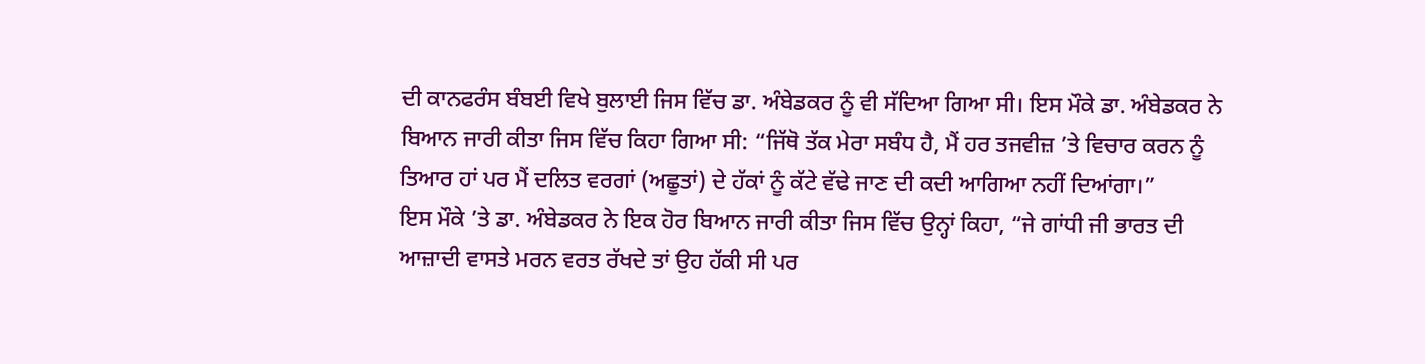ਦੀ ਕਾਨਫਰੰਸ ਬੰਬਈ ਵਿਖੇ ਬੁਲਾਈ ਜਿਸ ਵਿੱਚ ਡਾ. ਅੰਬੇਡਕਰ ਨੂੰ ਵੀ ਸੱਦਿਆ ਗਿਆ ਸੀ। ਇਸ ਮੌਕੇ ਡਾ. ਅੰਬੇਡਕਰ ਨੇ ਬਿਆਨ ਜਾਰੀ ਕੀਤਾ ਜਿਸ ਵਿੱਚ ਕਿਹਾ ਗਿਆ ਸੀ: “ਜਿੱਥੋ ਤੱਕ ਮੇਰਾ ਸਬੰਧ ਹੈ, ਮੈਂ ਹਰ ਤਜਵੀਜ਼ ’ਤੇ ਵਿਚਾਰ ਕਰਨ ਨੂੰ ਤਿਆਰ ਹਾਂ ਪਰ ਮੈਂ ਦਲਿਤ ਵਰਗਾਂ (ਅਛੂਤਾਂ) ਦੇ ਹੱਕਾਂ ਨੂੰ ਕੱਟੇ ਵੱਢੇ ਜਾਣ ਦੀ ਕਦੀ ਆਗਿਆ ਨਹੀਂ ਦਿਆਂਗਾ।”
ਇਸ ਮੌਕੇ ’ਤੇ ਡਾ. ਅੰਬੇਡਕਰ ਨੇ ਇਕ ਹੋਰ ਬਿਆਨ ਜਾਰੀ ਕੀਤਾ ਜਿਸ ਵਿੱਚ ਉਨ੍ਹਾਂ ਕਿਹਾ, “ਜੇ ਗਾਂਧੀ ਜੀ ਭਾਰਤ ਦੀ ਆਜ਼ਾਦੀ ਵਾਸਤੇ ਮਰਨ ਵਰਤ ਰੱਖਦੇ ਤਾਂ ਉਹ ਹੱਕੀ ਸੀ ਪਰ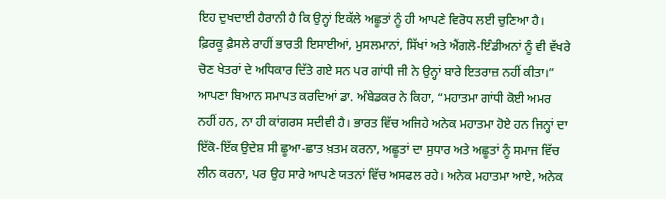ਇਹ ਦੁਖਦਾਈ ਹੈਰਾਨੀ ਹੈ ਕਿ ਉਨ੍ਹਾਂ ਇਕੱਲੇ ਅਛੂਤਾਂ ਨੂੰ ਹੀ ਆਪਣੇ ਵਿਰੋਧ ਲਈ ਚੁਣਿਆ ਹੈ। ਫ਼ਿਰਕੂ ਫ਼ੈਸਲੇ ਰਾਹੀਂ ਭਾਰਤੀ ਇਸਾਈਆਂ, ਮੁਸਲਮਾਨਾਂ, ਸਿੱਖਾਂ ਅਤੇ ਐਂਗਲੋ-ਇੰਡੀਅਨਾਂ ਨੂੰ ਵੀ ਵੱਖਰੇ ਚੋਣ ਖੇਤਰਾਂ ਦੇ ਅਧਿਕਾਰ ਦਿੱਤੇ ਗਏ ਸਨ ਪਰ ਗਾਂਧੀ ਜੀ ਨੇ ਉਨ੍ਹਾਂ ਬਾਰੇ ਇਤਰਾਜ਼ ਨਹੀਂ ਕੀਤਾ।” ਆਪਣਾ ਬਿਆਨ ਸਮਾਪਤ ਕਰਦਿਆਂ ਡਾ. ਅੰਬੇਡਕਰ ਨੇ ਕਿਹਾ, “ਮਹਾਤਮਾ ਗਾਂਧੀ ਕੋਈ ਅਮਰ ਨਹੀਂ ਹਨ, ਨਾ ਹੀ ਕਾਂਗਰਸ ਸਦੀਵੀ ਹੈ। ਭਾਰਤ ਵਿੱਚ ਅਜਿਹੇ ਅਨੇਕ ਮਹਾਤਮਾ ਹੋਏ ਹਨ ਜਿਨ੍ਹਾਂ ਦਾ ਇੱਕੋ-ਇੱਕ ਉਦੇਸ਼ ਸੀ ਛੂਆ-ਛਾਤ ਖ਼ਤਮ ਕਰਨਾ, ਅਛੂਤਾਂ ਦਾ ਸੁਧਾਰ ਅਤੇ ਅਛੂਤਾਂ ਨੂੰ ਸਮਾਜ ਵਿੱਚ ਲੀਨ ਕਰਨਾ, ਪਰ ਉਹ ਸਾਰੇ ਆਪਣੇ ਯਤਨਾਂ ਵਿੱਚ ਅਸਫਲ ਰਹੇ। ਅਨੇਕ ਮਹਾਤਮਾ ਆਏ, ਅਨੇਕ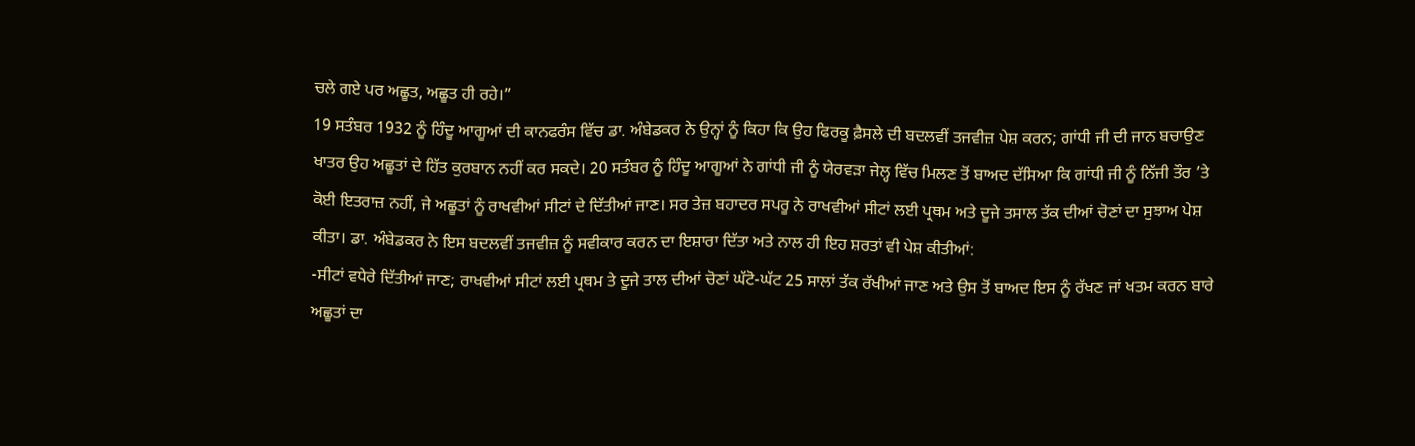ਚਲੇ ਗਏ ਪਰ ਅਛੂਤ, ਅਛੂਤ ਹੀ ਰਹੇ।”
19 ਸਤੰਬਰ 1932 ਨੂੰ ਹਿੰਦੂ ਆਗੂਆਂ ਦੀ ਕਾਨਫਰੰਸ ਵਿੱਚ ਡਾ. ਅੰਬੇਡਕਰ ਨੇ ਉਨ੍ਹਾਂ ਨੂੰ ਕਿਹਾ ਕਿ ਉਹ ਫਿਰਕੂ ਫ਼ੈਸਲੇ ਦੀ ਬਦਲਵੀਂ ਤਜਵੀਜ਼ ਪੇਸ਼ ਕਰਨ; ਗਾਂਧੀ ਜੀ ਦੀ ਜਾਨ ਬਚਾਉਣ ਖਾਤਰ ਉਹ ਅਛੂਤਾਂ ਦੇ ਹਿੱਤ ਕੁਰਬਾਨ ਨਹੀਂ ਕਰ ਸਕਦੇ। 20 ਸਤੰਬਰ ਨੂੰ ਹਿੰਦੂ ਆਗੂਆਂ ਨੇ ਗਾਂਧੀ ਜੀ ਨੂੰ ਯੇਰਵੜਾ ਜੇਲ੍ਹ ਵਿੱਚ ਮਿਲਣ ਤੋਂ ਬਾਅਦ ਦੱਸਿਆ ਕਿ ਗਾਂਧੀ ਜੀ ਨੂੰ ਨਿੱਜੀ ਤੌਰ ’ਤੇ ਕੋਈ ਇਤਰਾਜ਼ ਨਹੀਂ, ਜੇ ਅਛੂਤਾਂ ਨੂੰ ਰਾਖਵੀਆਂ ਸੀਟਾਂ ਦੇ ਦਿੱਤੀਆਂ ਜਾਣ। ਸਰ ਤੇਜ਼ ਬਹਾਦਰ ਸਪਰੂ ਨੇ ਰਾਖਵੀਆਂ ਸੀਟਾਂ ਲਈ ਪ੍ਰਥਮ ਅਤੇ ਦੂਜੇ ਤਸਾਲ ਤੱਕ ਦੀਆਂ ਚੋਣਾਂ ਦਾ ਸੁਝਾਅ ਪੇਸ਼ ਕੀਤਾ। ਡਾ. ਅੰਬੇਡਕਰ ਨੇ ਇਸ ਬਦਲਵੀਂ ਤਜਵੀਜ਼ ਨੂੰ ਸਵੀਕਾਰ ਕਰਨ ਦਾ ਇਸ਼ਾਰਾ ਦਿੱਤਾ ਅਤੇ ਨਾਲ ਹੀ ਇਹ ਸ਼ਰਤਾਂ ਵੀ ਪੇਸ਼ ਕੀਤੀਆਂ:
-ਸੀਟਾਂ ਵਧੇਰੇ ਦਿੱਤੀਆਂ ਜਾਣ; ਰਾਖਵੀਆਂ ਸੀਟਾਂ ਲਈ ਪ੍ਰਥਮ ਤੇ ਦੂਜੇ ਤਾਲ ਦੀਆਂ ਚੋਣਾਂ ਘੱਟੋ-ਘੱਟ 25 ਸਾਲਾਂ ਤੱਕ ਰੱਖੀਆਂ ਜਾਣ ਅਤੇ ਉਸ ਤੋਂ ਬਾਅਦ ਇਸ ਨੂੰ ਰੱਖਣ ਜਾਂ ਖਤਮ ਕਰਨ ਬਾਰੇ ਅਛੂਤਾਂ ਦਾ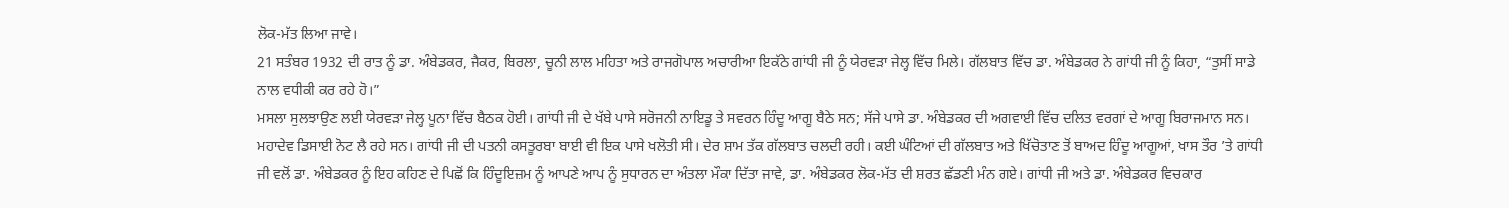ਲੋਕ-ਮੱਤ ਲਿਆ ਜਾਵੇ।
21 ਸਤੰਬਰ 1932 ਦੀ ਰਾਤ ਨੂੰ ਡਾ. ਅੰਬੇਡਕਰ, ਜੈਕਰ, ਬਿਰਲਾ, ਚੂਨੀ ਲਾਲ ਮਹਿਤਾ ਅਤੇ ਰਾਜਗੋਪਾਲ ਅਚਾਰੀਆ ਇਕੱਠੇ ਗਾਂਧੀ ਜੀ ਨੂੰ ਯੇਰਵੜਾ ਜੇਲ੍ਹ ਵਿੱਚ ਮਿਲੇ। ਗੱਲਬਾਤ ਵਿੱਚ ਡਾ. ਅੰਬੇਡਕਰ ਨੇ ਗਾਂਧੀ ਜੀ ਨੂੰ ਕਿਹਾ, “ਤੁਸੀਂ ਸਾਡੇ ਨਾਲ ਵਧੀਕੀ ਕਰ ਰਹੇ ਹੋ।”
ਮਸਲਾ ਸੁਲਝਾਉਣ ਲਈ ਯੇਰਵੜਾ ਜੇਲ੍ਹ ਪੂਨਾ ਵਿੱਚ ਬੈਠਕ ਹੋਈ। ਗਾਂਧੀ ਜੀ ਦੇ ਖੱਬੇ ਪਾਸੇ ਸਰੋਜਨੀ ਨਾਇਡੂ ਤੇ ਸਵਰਨ ਹਿੰਦੂ ਆਗੂ ਬੈਠੇ ਸਨ; ਸੱਜੇ ਪਾਸੇ ਡਾ. ਅੰਬੇਡਕਰ ਦੀ ਅਗਵਾਈ ਵਿੱਚ ਦਲਿਤ ਵਰਗਾਂ ਦੇ ਆਗੂ ਬਿਰਾਜਮਾਨ ਸਨ। ਮਹਾਦੇਵ ਡਿਸਾਈ ਨੋਟ ਲੈ ਰਹੇ ਸਨ। ਗਾਂਧੀ ਜੀ ਦੀ ਪਤਨੀ ਕਸਤੂਰਬਾ ਬਾਈ ਵੀ ਇਕ ਪਾਸੇ ਖਲੋਤੀ ਸੀ। ਦੇਰ ਸ਼ਾਮ ਤੱਕ ਗੱਲਬਾਤ ਚਲਦੀ ਰਹੀ। ਕਈ ਘੰਟਿਆਂ ਦੀ ਗੱਲਬਾਤ ਅਤੇ ਖਿੱਚੋਤਾਣ ਤੋਂ ਬਾਅਦ ਹਿੰਦੂ ਆਗੂਆਂ, ਖਾਸ ਤੌਰ ’ਤੇ ਗਾਂਧੀ ਜੀ ਵਲੋਂ ਡਾ. ਅੰਬੇਡਕਰ ਨੂੰ ਇਹ ਕਹਿਣ ਦੇ ਪਿਛੋਂ ਕਿ ਹਿੰਦੂਇਜ਼ਮ ਨੂੰ ਆਪਣੇ ਆਪ ਨੂੰ ਸੁਧਾਰਨ ਦਾ ਅੰਤਲਾ ਮੌਕਾ ਦਿੱਤਾ ਜਾਵੇ, ਡਾ. ਅੰਬੇਡਕਰ ਲੋਕ-ਮੱਤ ਦੀ ਸ਼ਰਤ ਛੱਡਣੀ ਮੰਨ ਗਏ। ਗਾਂਧੀ ਜੀ ਅਤੇ ਡਾ. ਅੰਬੇਡਕਰ ਵਿਚਕਾਰ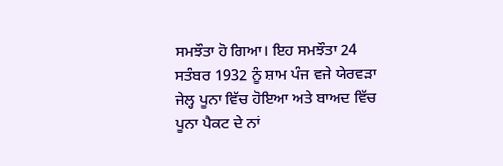ਸਮਝੌਤਾ ਹੋ ਗਿਆ। ਇਹ ਸਮਝੌਤਾ 24 ਸਤੰਬਰ 1932 ਨੂੰ ਸ਼ਾਮ ਪੰਜ ਵਜੇ ਯੇਰਵੜਾ ਜੇਲ੍ਹ ਪੂਨਾ ਵਿੱਚ ਹੋਇਆ ਅਤੇ ਬਾਅਦ ਵਿੱਚ ਪੂਨਾ ਪੈਕਟ ਦੇ ਨਾਂ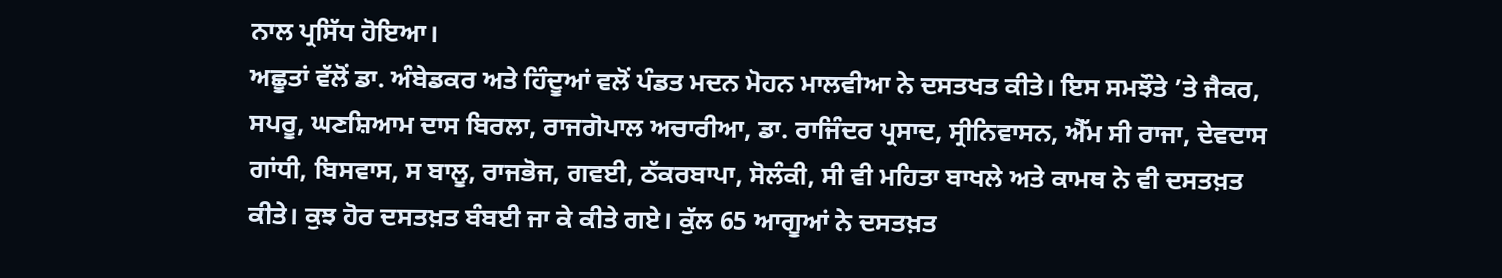ਨਾਲ ਪ੍ਰਸਿੱਧ ਹੋਇਆ।
ਅਛੂਤਾਂ ਵੱਲੋਂ ਡਾ. ਅੰਬੇਡਕਰ ਅਤੇ ਹਿੰਦੂਆਂ ਵਲੋਂ ਪੰਡਤ ਮਦਨ ਮੋਹਨ ਮਾਲਵੀਆ ਨੇ ਦਸਤਖਤ ਕੀਤੇ। ਇਸ ਸਮਝੌਤੇ ’ਤੇ ਜੈਕਰ, ਸਪਰੂ, ਘਣਸ਼ਿਆਮ ਦਾਸ ਬਿਰਲਾ, ਰਾਜਗੋਪਾਲ ਅਚਾਰੀਆ, ਡਾ. ਰਾਜਿੰਦਰ ਪ੍ਰਸਾਦ, ਸ੍ਰੀਨਿਵਾਸਨ, ਐੱਮ ਸੀ ਰਾਜਾ, ਦੇਵਦਾਸ ਗਾਂਧੀ, ਬਿਸਵਾਸ, ਸ ਬਾਲੂ, ਰਾਜਭੋਜ, ਗਵਈ, ਠੱਕਰਬਾਪਾ, ਸੋਲੰਕੀ, ਸੀ ਵੀ ਮਹਿਤਾ ਬਾਖਲੇ ਅਤੇ ਕਾਮਥ ਨੇ ਵੀ ਦਸਤਖ਼ਤ ਕੀਤੇ। ਕੁਝ ਹੋਰ ਦਸਤਖ਼ਤ ਬੰਬਈ ਜਾ ਕੇ ਕੀਤੇ ਗਏ। ਕੁੱਲ 65 ਆਗੂਆਂ ਨੇ ਦਸਤਖ਼ਤ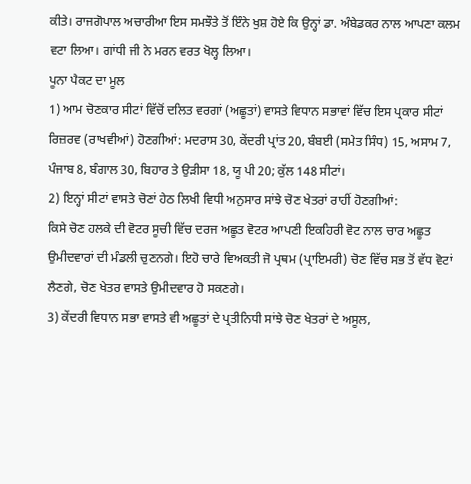ਕੀਤੇ। ਰਾਜਗੋਪਾਲ ਅਚਾਰੀਆ ਇਸ ਸਮਝੌਤੇ ਤੋਂ ਇੰਨੇ ਖੁਸ਼ ਹੋਏ ਕਿ ਉਨ੍ਹਾਂ ਡਾ. ਅੰਬੇਡਕਰ ਨਾਲ ਆਪਣਾ ਕਲਮ ਵਟਾ ਲਿਆ। ਗਾਂਧੀ ਜੀ ਨੇ ਮਰਨ ਵਰਤ ਖੋਲ੍ਹ ਲਿਆ।
ਪੂਨਾ ਪੈਕਟ ਦਾ ਮੂਲ
1) ਆਮ ਚੋਣਕਾਰ ਸੀਟਾਂ ਵਿੱਚੋਂ ਦਲਿਤ ਵਰਗਾਂ (ਅਛੂਤਾਂ) ਵਾਸਤੇ ਵਿਧਾਨ ਸਭਾਵਾਂ ਵਿੱਚ ਇਸ ਪ੍ਰਕਾਰ ਸੀਟਾਂ ਰਿਜ਼ਰਵ (ਰਾਖਵੀਆਂ) ਹੋਣਗੀਆਂ: ਮਦਰਾਸ 30, ਕੇਂਦਰੀ ਪ੍ਰਾਂਤ 20, ਬੰਬਈ (ਸਮੇਤ ਸਿੰਧ) 15, ਅਸਾਮ 7, ਪੰਜਾਬ 8, ਬੰਗਾਲ 30, ਬਿਹਾਰ ਤੇ ਉੜੀਸਾ 18, ਯੂ ਪੀ 20; ਕੁੱਲ 148 ਸੀਟਾਂ।
2) ਇਨ੍ਹਾਂ ਸੀਟਾਂ ਵਾਸਤੇ ਚੋਣਾਂ ਹੇਠ ਲਿਖੀ ਵਿਧੀ ਅਨੁਸਾਰ ਸਾਂਝੇ ਚੋਣ ਖੇਤਰਾਂ ਰਾਹੀਂ ਹੋਣਗੀਆਂ:
ਕਿਸੇ ਚੋਣ ਹਲਕੇ ਦੀ ਵੋਟਰ ਸੂਚੀ ਵਿੱਚ ਦਰਜ ਅਛੂਤ ਵੋਟਰ ਆਪਣੀ ਇਕਹਿਰੀ ਵੋਟ ਨਾਲ ਚਾਰ ਅਛੂਤ ਉਮੀਦਵਾਰਾਂ ਦੀ ਮੰਡਲੀ ਚੁਣਨਗੇ। ਇਹੋ ਚਾਰੇ ਵਿਅਕਤੀ ਜੋ ਪ੍ਰਥਮ (ਪ੍ਰਾਇਮਰੀ) ਚੋਣ ਵਿੱਚ ਸਭ ਤੋਂ ਵੱਧ ਵੋਟਾਂ ਲੈਣਗੇ, ਚੋਣ ਖੇਤਰ ਵਾਸਤੇ ਉਮੀਦਵਾਰ ਹੋ ਸਕਣਗੇ।
3) ਕੇਂਦਰੀ ਵਿਧਾਨ ਸਭਾ ਵਾਸਤੇ ਵੀ ਅਛੂਤਾਂ ਦੇ ਪ੍ਰਤੀਨਿਧੀ ਸਾਂਝੇ ਚੋਣ ਖੇਤਰਾਂ ਦੇ ਅਸੂਲ,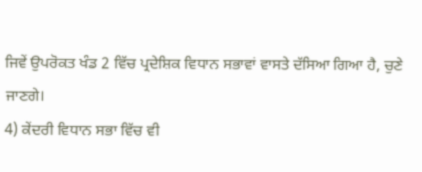ਜਿਵੇਂ ਉਪਰੋਕਤ ਖੰਡ 2 ਵਿੱਚ ਪ੍ਰਦੇਸ਼ਿਕ ਵਿਧਾਨ ਸਭਾਵਾਂ ਵਾਸਤੇ ਦੱਸਿਆ ਗਿਆ ਹੈ, ਚੁਣੇ ਜਾਣਗੇ।
4) ਕੇਂਦਰੀ ਵਿਧਾਨ ਸਭਾ ਵਿੱਚ ਵੀ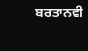ਬਰਤਾਨਵੀ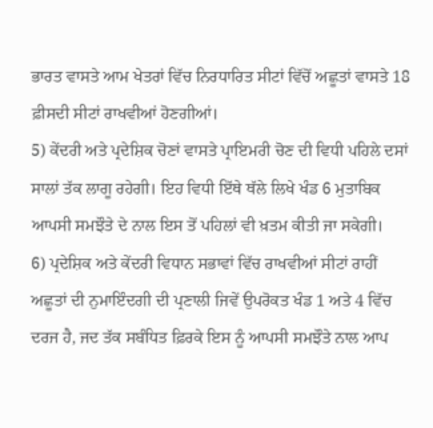ਭਾਰਤ ਵਾਸਤੇ ਆਮ ਖੇਤਰਾਂ ਵਿੱਚ ਨਿਰਧਾਰਿਤ ਸੀਟਾਂ ਵਿੱਚੋਂ ਅਛੂਤਾਂ ਵਾਸਤੇ 18 ਫ਼ੀਸਦੀ ਸੀਟਾਂ ਰਾਖਵੀਆਂ ਹੋਣਗੀਆਂ।
5) ਕੇਂਦਰੀ ਅਤੇ ਪ੍ਰਦੇਸ਼ਿਕ ਚੋਣਾਂ ਵਾਸਤੇ ਪ੍ਰਾਇਮਰੀ ਚੋਣ ਦੀ ਵਿਧੀ ਪਹਿਲੇ ਦਸਾਂ ਸਾਲਾਂ ਤੱਕ ਲਾਗੂ ਰਹੇਗੀ। ਇਹ ਵਿਧੀ ਇੱਥੇ ਥੱਲੇ ਲਿਖੇ ਖੰਡ 6 ਮੁਤਾਬਿਕ ਆਪਸੀ ਸਮਝੌਤੇ ਦੇ ਨਾਲ ਇਸ ਤੋਂ ਪਹਿਲਾਂ ਵੀ ਖ਼ਤਮ ਕੀਤੀ ਜਾ ਸਕੇਗੀ।
6) ਪ੍ਰਦੇਸ਼ਿਕ ਅਤੇ ਕੇਂਦਰੀ ਵਿਧਾਨ ਸਭਾਵਾਂ ਵਿੱਚ ਰਾਖਵੀਆਂ ਸੀਟਾਂ ਰਾਹੀਂ ਅਛੂਤਾਂ ਦੀ ਨੁਮਾਇੰਦਗੀ ਦੀ ਪ੍ਰਣਾਲੀ ਜਿਵੇਂ ਉਪਰੋਕਤ ਖੰਡ 1 ਅਤੇ 4 ਵਿੱਚ ਦਰਜ ਹੈ, ਜਦ ਤੱਕ ਸਬੰਧਿਤ ਫ਼ਿਰਕੇ ਇਸ ਨੂੰ ਆਪਸੀ ਸਮਝੌਤੇ ਨਾਲ ਆਪ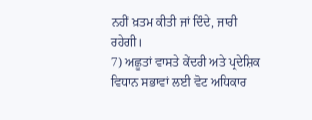ਨਹੀਂ ਖ਼ਤਮ ਕੀਤੀ ਜਾਂ ਦਿੰਦੇ, ਜਾਰੀ ਰਹੇਗੀ।
7) ਅਛੂਤਾਂ ਵਾਸਤੇ ਕੇਂਦਰੀ ਅਤੇ ਪ੍ਰਦੇਸ਼ਿਕ ਵਿਧਾਨ ਸਭਾਵਾਂ ਲਈ ਵੋਟ ਅਧਿਕਾਰ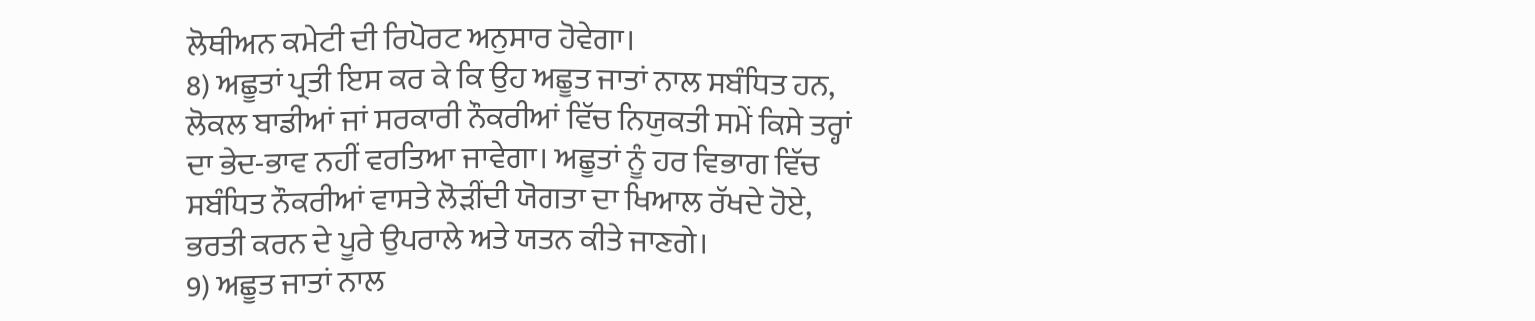ਲੋਥੀਅਨ ਕਮੇਟੀ ਦੀ ਰਿਪੋਰਟ ਅਨੁਸਾਰ ਹੋਵੇਗਾ।
8) ਅਛੂਤਾਂ ਪ੍ਰਤੀ ਇਸ ਕਰ ਕੇ ਕਿ ਉਹ ਅਛੂਤ ਜਾਤਾਂ ਨਾਲ ਸਬੰਧਿਤ ਹਨ, ਲੋਕਲ ਬਾਡੀਆਂ ਜਾਂ ਸਰਕਾਰੀ ਨੌਕਰੀਆਂ ਵਿੱਚ ਨਿਯੁਕਤੀ ਸਮੇਂ ਕਿਸੇ ਤਰ੍ਹਾਂ ਦਾ ਭੇਦ-ਭਾਵ ਨਹੀਂ ਵਰਤਿਆ ਜਾਵੇਗਾ। ਅਛੂਤਾਂ ਨੂੰ ਹਰ ਵਿਭਾਗ ਵਿੱਚ ਸਬੰਧਿਤ ਨੌਕਰੀਆਂ ਵਾਸਤੇ ਲੋੜੀਂਦੀ ਯੋਗਤਾ ਦਾ ਖਿਆਲ ਰੱਖਦੇ ਹੋਏ, ਭਰਤੀ ਕਰਨ ਦੇ ਪੂਰੇ ਉਪਰਾਲੇ ਅਤੇ ਯਤਨ ਕੀਤੇ ਜਾਣਗੇ।
9) ਅਛੂਤ ਜਾਤਾਂ ਨਾਲ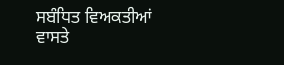ਸਬੰਧਿਤ ਵਿਅਕਤੀਆਂ ਵਾਸਤੇ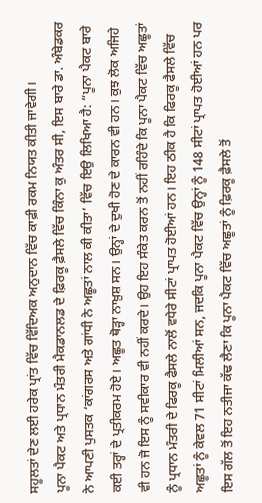ਸਹੂਲਤਾਂ ਦੇਣ ਲਈ ਹਰੇਕ ਪ੍ਰਾਂਤ ਵਿੱਚ ਵਿੱਦਿਅਕ ਅਨੁਦਾਨ ਵਿੱਚ ਕਾਫ਼ੀ ਰਕਮ ਨਿਯਤ ਕੀਤੀ ਜਾਵੇਗੀ।
ਪੂਨਾ ਪੈਕਟ ਅਤੇ ਪ੍ਰਧਾਨ ਮੰਤਰੀ ਮੈਕਡਾਨਲਡ ਦੇ ਫ਼ਿਰਕੂ ਫ਼ੈਸਲੇ ਵਿੱਚ ਕਿੰਨਾ ਕੁ ਅੰਤਰ ਸੀ, ਇਸ ਬਾਰੇ ਡਾ. ਅੰਬੇਡਕਰ ਨੇ ਆਪਣੀ ਪੁਸਤਕ ‘ਕਾਂਗਰਸ ਅਤੇ ਗਾਂਧੀ ਨੇ ਅਛੂਤਾਂ ਨਾਲ ਕੀ ਕੀਤਾ’ ਵਿੱਚ ਇਉ ਲਿਖਿਆ ਹੈ: “ਪੂਨਾ ਪੈਕਟ ਬਾਰੇ ਕਈ ਤਰ੍ਹਾਂ ਦੇ ਪ੍ਰਤੀਕਰਮ ਹੋਏ। ਅਛੂਤ ਥੋੜ੍ਹਾ ਨਾਖ਼ੁਸ਼ ਸਨ। ਉਨ੍ਹਾਂ ਦੇ ਦੁਖੀ ਹੋਣ ਦੇ ਕਾਰਨ ਵੀ ਹਨ। ਕੁਝ ਲੋਕ ਅਜਿਹੇ ਵੀ ਹਨ ਜੋ ਇਸ ਨੂੰ ਸਵੀਕਾਰ ਵੀ ਨਹੀਂ ਕਰਦੇ। ਉਹ ਇਹ ਸੰਕੇਤ ਕਰਨ ਤੋਂ ਨਹੀਂ ਰਹਿੰਦੇ ਕਿ ਪੂਨਾ ਪੈਕਟ ਵਿੱਚ ਅਛੂਤਾਂ ਨੂੰ ਪ੍ਰਧਾਨ ਮੰਤਰੀ ਦੇ ਫਿਰਕੂ ਫੈਸਲੇ ਨਾਲੋਂ ਵਧੇਰੇ ਸੀਟਾਂ ਪ੍ਰਾਪਤ ਹੋਈਆਂ ਹਨ। ਇਹ ਠੀਕ ਹੈ ਕਿ ਫਿਰਕੂ ਫੈਸਲੇ ਵਿੱਚ ਅਛੂਤਾਂ ਨੂੰ ਕੇਵਲ 71 ਸੀਟਾਂ ਮਿਲੀਆਂ ਸਨ, ਜਦਕਿ ਪੂਨਾ ਪੈਕਟ ਵਿੱਚ ਉਨ੍ਹਾਂ ਨੂੰ 148 ਸੀਟਾਂ ਪ੍ਰਾਪਤ ਹੋਈਆਂ ਹਨ ਪਰ ਇਸ ਗੱਲ ਤੋਂ ਇਹ ਨਤੀਜਾ ਕੱਢ ਲੈਣਾ ਕਿ ਪੂਨਾ ਪੈਕਟ ਵਿੱਚ ਅਛੂਤਾਂ ਨੂੰ ਫ਼ਿਰਕੂ ਫ਼ੈਸਲੇ ਤੋਂ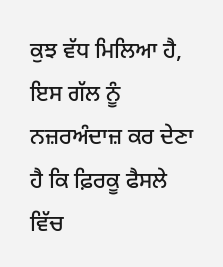ਕੁਝ ਵੱਧ ਮਿਲਿਆ ਹੈ, ਇਸ ਗੱਲ ਨੂੰ ਨਜ਼ਰਅੰਦਾਜ਼ ਕਰ ਦੇਣਾ ਹੈ ਕਿ ਫ਼ਿਰਕੂ ਫੈਸਲੇ ਵਿੱਚ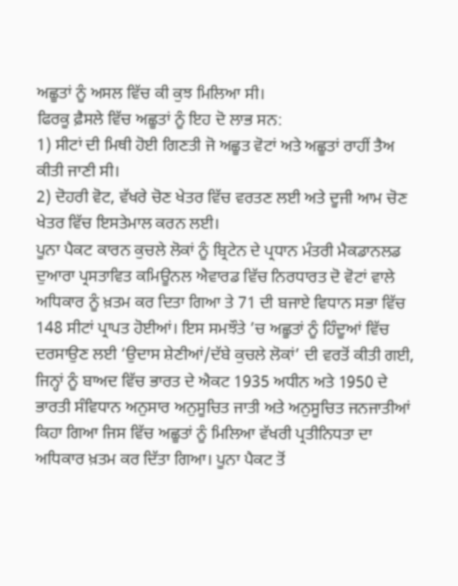ਅਛੂਤਾਂ ਨੂੰ ਅਸਲ ਵਿੱਚ ਕੀ ਕੁਝ ਮਿਲਿਆ ਸੀ।
ਫਿਰਕੂ ਫ਼ੈਸਲੇ ਵਿੱਚ ਅਛੂਤਾਂ ਨੂੰ ਇਹ ਦੋ ਲਾਭ ਸਨ:
1) ਸੀਟਾਂ ਦੀ ਮਿਥੀ ਹੋਈ ਗਿਣਤੀ ਜੋ ਅਛੂਤ ਵੋਟਾਂ ਅਤੇ ਅਛੂਤਾਂ ਰਾਹੀਂ ਤੈਅ ਕੀਤੀ ਜਾਣੀ ਸੀ।
2) ਦੋਹਰੀ ਵੋਟ, ਵੱਖਰੇ ਚੋਣ ਖੇਤਰ ਵਿੱਚ ਵਰਤਣ ਲਈ ਅਤੇ ਦੂਜੀ ਆਮ ਚੋਣ ਖੇਤਰ ਵਿੱਚ ਇਸਤੇਮਾਲ ਕਰਨ ਲਈ।
ਪੂਨਾ ਪੈਕਟ ਕਾਰਨ ਕੁਚਲੇ ਲੋਕਾਂ ਨੂੰ ਬ੍ਰਿਟੇਨ ਦੇ ਪ੍ਰਧਾਨ ਮੰਤਰੀ ਮੈਕਡਾਨਲਡ ਦੁਆਰਾ ਪ੍ਰਸਤਾਵਿਤ ਕਮਿਊਨਲ ਐਵਾਰਡ ਵਿੱਚ ਨਿਰਧਾਰਤ ਦੋ ਵੋਟਾਂ ਵਾਲੇ ਅਧਿਕਾਰ ਨੂੰ ਖ਼ਤਮ ਕਰ ਦਿਤਾ ਗਿਆ ਤੇ 71 ਦੀ ਬਜਾਏ ਵਿਧਾਨ ਸਭਾ ਵਿੱਚ 148 ਸੀਟਾਂ ਪ੍ਰਾਪਤ ਹੋਈਆਂ। ਇਸ ਸਮਝੌਤੇ ’ਚ ਅਛੂਤਾਂ ਨੂੰ ਹਿੰਦੂਆਂ ਵਿੱਚ ਦਰਸਾਉਣ ਲਈ ‘ਉਦਾਸ ਸ਼ੇਣੀਆਂ/ਦੱਬੇ ਕੁਚਲੇ ਲੋਕਾਂ’ ਦੀ ਵਰਤੋਂ ਕੀਤੀ ਗਈ, ਜਿਨ੍ਹਾਂ ਨੂੰ ਬਾਅਦ ਵਿੱਚ ਭਾਰਤ ਦੇ ਐਕਟ 1935 ਅਧੀਨ ਅਤੇ 1950 ਦੇ ਭਾਰਤੀ ਸੰਵਿਧਾਨ ਅਨੁਸਾਰ ਅਨੁਸੂਚਿਤ ਜਾਤੀ ਅਤੇ ਅਨੁਸੂਚਿਤ ਜਨਜਾਤੀਆਂ ਕਿਹਾ ਗਿਆ ਜਿਸ ਵਿੱਚ ਅਛੂਤਾਂ ਨੂੰ ਮਿਲਿਆ ਵੱਖਰੀ ਪ੍ਰਤੀਨਿਧਤਾ ਦਾ ਅਧਿਕਾਰ ਖ਼ਤਮ ਕਰ ਦਿੱਤਾ ਗਿਆ। ਪੂਨਾ ਪੈਕਟ ਤੋਂ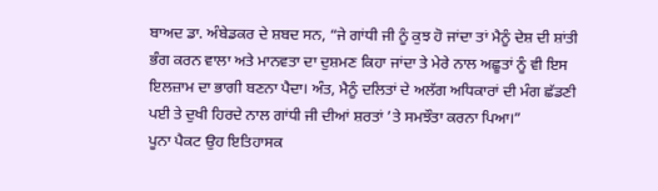ਬਾਅਦ ਡਾ. ਅੰਬੇਡਕਰ ਦੇ ਸ਼ਬਦ ਸਨ, “ਜੇ ਗਾਂਧੀ ਜੀ ਨੂੰ ਕੁਝ ਹੋ ਜਾਂਦਾ ਤਾਂ ਮੈਨੂੰ ਦੇਸ਼ ਦੀ ਸ਼ਾਂਤੀ ਭੰਗ ਕਰਨ ਵਾਲਾ ਅਤੇ ਮਾਨਵਤਾ ਦਾ ਦੁਸ਼ਮਣ ਕਿਹਾ ਜਾਂਦਾ ਤੇ ਮੇਰੇ ਨਾਲ ਅਛੂਤਾਂ ਨੂੰ ਵੀ ਇਸ ਇਲਜ਼ਾਮ ਦਾ ਭਾਗੀ ਬਣਨਾ ਪੈਦਾ। ਅੰਤ, ਮੈਨੂੰ ਦਲਿਤਾਂ ਦੇ ਅਲੱਗ ਅਧਿਕਾਰਾਂ ਦੀ ਮੰਗ ਛੱਡਣੀ ਪਈ ਤੇ ਦੁਖੀ ਹਿਰਦੇ ਨਾਲ ਗਾਂਧੀ ਜੀ ਦੀਆਂ ਸ਼ਰਤਾਂ ’ਤੇ ਸਮਝੌਤਾ ਕਰਨਾ ਪਿਆ।”
ਪੂਨਾ ਪੈਕਟ ਉਹ ਇਤਿਹਾਸਕ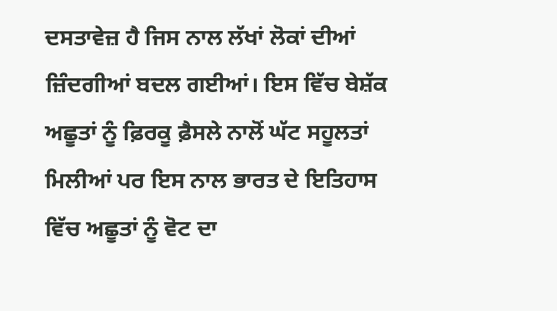ਦਸਤਾਵੇਜ਼ ਹੈ ਜਿਸ ਨਾਲ ਲੱਖਾਂ ਲੋਕਾਂ ਦੀਆਂ ਜ਼ਿੰਦਗੀਆਂ ਬਦਲ ਗਈਆਂ। ਇਸ ਵਿੱਚ ਬੇਸ਼ੱਕ ਅਛੂਤਾਂ ਨੂੰ ਫ਼ਿਰਕੂ ਫ਼ੈਸਲੇ ਨਾਲੋਂ ਘੱਟ ਸਹੂਲਤਾਂ ਮਿਲੀਆਂ ਪਰ ਇਸ ਨਾਲ ਭਾਰਤ ਦੇ ਇਤਿਹਾਸ ਵਿੱਚ ਅਛੂਤਾਂ ਨੂੰ ਵੋਟ ਦਾ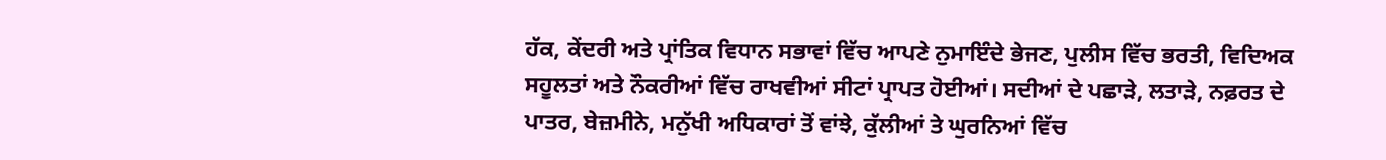ਹੱਕ, ਕੇਂਦਰੀ ਅਤੇ ਪ੍ਰਾਂਤਿਕ ਵਿਧਾਨ ਸਭਾਵਾਂ ਵਿੱਚ ਆਪਣੇ ਨੁਮਾਇੰਦੇ ਭੇਜਣ, ਪੁਲੀਸ ਵਿੱਚ ਭਰਤੀ, ਵਿਦਿਅਕ ਸਹੂਲਤਾਂ ਅਤੇ ਨੌਕਰੀਆਂ ਵਿੱਚ ਰਾਖਵੀਆਂ ਸੀਟਾਂ ਪ੍ਰਾਪਤ ਹੋਈਆਂ। ਸਦੀਆਂ ਦੇ ਪਛਾੜੇ, ਲਤਾੜੇ, ਨਫ਼ਰਤ ਦੇ ਪਾਤਰ, ਬੇਜ਼ਮੀਨੇ, ਮਨੁੱਖੀ ਅਧਿਕਾਰਾਂ ਤੋਂ ਵਾਂਝੇ, ਕੁੱਲੀਆਂ ਤੇ ਘੁਰਨਿਆਂ ਵਿੱਚ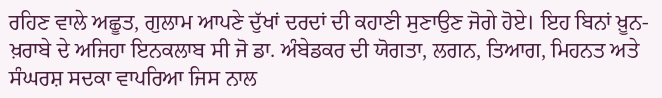ਰਹਿਣ ਵਾਲੇ ਅਛੂਤ, ਗੁਲਾਮ ਆਪਣੇ ਦੁੱਖਾਂ ਦਰਦਾਂ ਦੀ ਕਹਾਣੀ ਸੁਣਾਉਣ ਜੋਗੇ ਹੋਏ। ਇਹ ਬਿਨਾਂ ਖ਼ੂਨ-ਖ਼ਰਾਬੇ ਦੇ ਅਜਿਹਾ ਇਨਕਲਾਬ ਸੀ ਜੋ ਡਾ. ਅੰਬੇਡਕਰ ਦੀ ਯੋਗਤਾ, ਲਗਨ, ਤਿਆਗ, ਮਿਹਨਤ ਅਤੇ ਸੰਘਰਸ਼ ਸਦਕਾ ਵਾਪਰਿਆ ਜਿਸ ਨਾਲ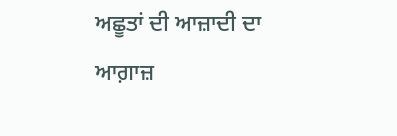ਅਛੂਤਾਂ ਦੀ ਆਜ਼ਾਦੀ ਦਾ ਆਗ਼ਾਜ਼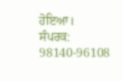ਹੋਇਆ।
ਸੰਪਰਕ: 98140-96108